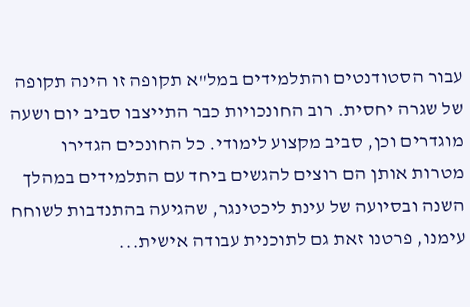עבור הסטודנטים והתלמידים במל"א תקופה זו הינה תקופה של שגרה יחסית. רוב החונכויות כבר התייצבו סביב יום ושעה מוגדרים וכן, סביב מקצוע לימודי. כל החונכים הגדירו מטרות אותן הם רוצים להגשים ביחד עם התלמידים במהלך השנה ובסיועה של עינת ליכטינגר, שהגיעה בהתנדבות לשוחח עימנו, פרטנו זאת גם לתוכנית עבודה אישית...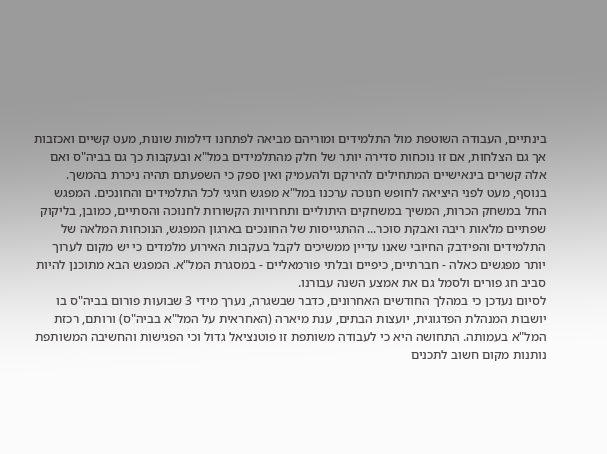בינתיים, העבודה השוטפת מול התלמידים ומוריהם מביאה לפתחנו דילמות שונות, מעט קשיים ואכזבות אך גם הצלחות, אם זו נוכחות סדירה יותר של חלק מהתלמידים במל"א ובעקבות כך גם בביה"ס ואם אלה קשרים בינאישיים המתחילים להירקם ולהעמיק ואין ספק כי השפעתם תהיה ניכרת בהמשך.
בנוסף, מעט לפני היציאה לחופש חנוכה ערכנו במל"א מפגש חגיגי לכל התלמידים והחונכים. המפגש החל במשחק הכרות, המשיך במשחקים היתוליים ותחרויות הקשורות לחנוכה והסתיים, כמובן, בליקוק שפתיים מלאות ריבה ואבקת סוכר... ההתגייסות של החונכים בארגון המפגש, הנוכחות המלאה של התלמידים והפידבק החיובי שאנו עדיין ממשיכים לקבל בעקבות האירוע מלמדים כי יש מקום לערוך יותר מפגשים כאלה - חברתיים, כיפיים ובלתי פורמאליים - במסגרת המל"א. המפגש הבא מתוכנן להיות סביב חג פורים ולסמל גם את אמצע השנה עבורנו.
לסיום נעדכן כי במהלך החודשים האחרונים, כדבר שבשגרה, נערך מידי 3 שבועות פורום בביה"ס בו יושבות המנהלת הפדגוגית, יועצות הבתים, ענת מיארה (האחראית על המל"א בביה"ס) ורותם, רכזת המל"א בעמותה. התחושה היא כי לעבודה משותפת זו פוטנציאל גדול וכי הפגישות והחשיבה המשותפת נותנות מקום חשוב לתכנים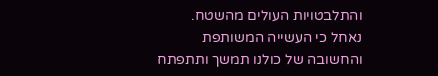והתלבטויות העולים מהשטח.
נאחל כי העשייה המשותפת והחשובה של כולנו תמשך ותתפתח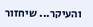והעיקר... שיחזור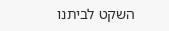השקט לביתנו